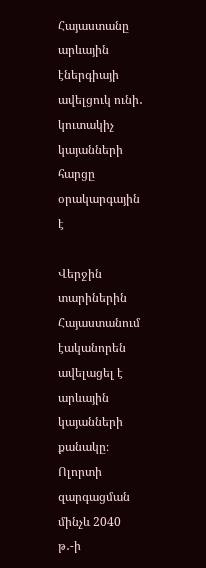Հայաստանը արևային էներգիայի ավելցուկ ունի․ կուտակիչ կայանների հարցը օրակարգային է

Վերջին տարիներին Հայաստանում էականորեն ավելացել է արևային կայանների քանակը։  Ոլորտի զարգացման մինչև 2040 թ․-ի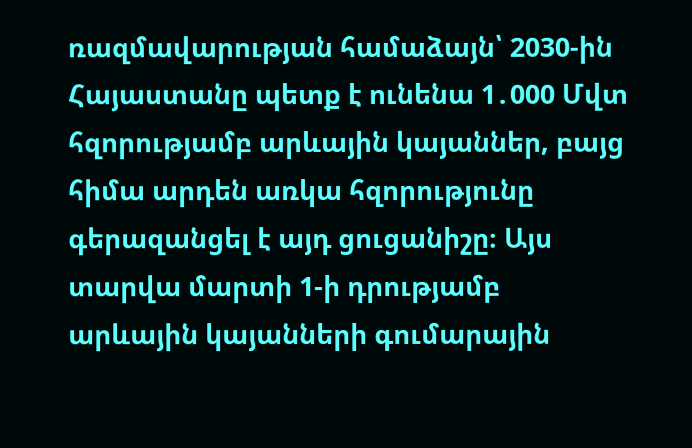ռազմավարության համաձայն՝ 2030-ին Հայաստանը պետք է ունենա 1․000 Մվտ հզորությամբ արևային կայաններ, բայց հիմա արդեն առկա հզորությունը գերազանցել է այդ ցուցանիշը։ Այս տարվա մարտի 1-ի դրությամբ արևային կայանների գումարային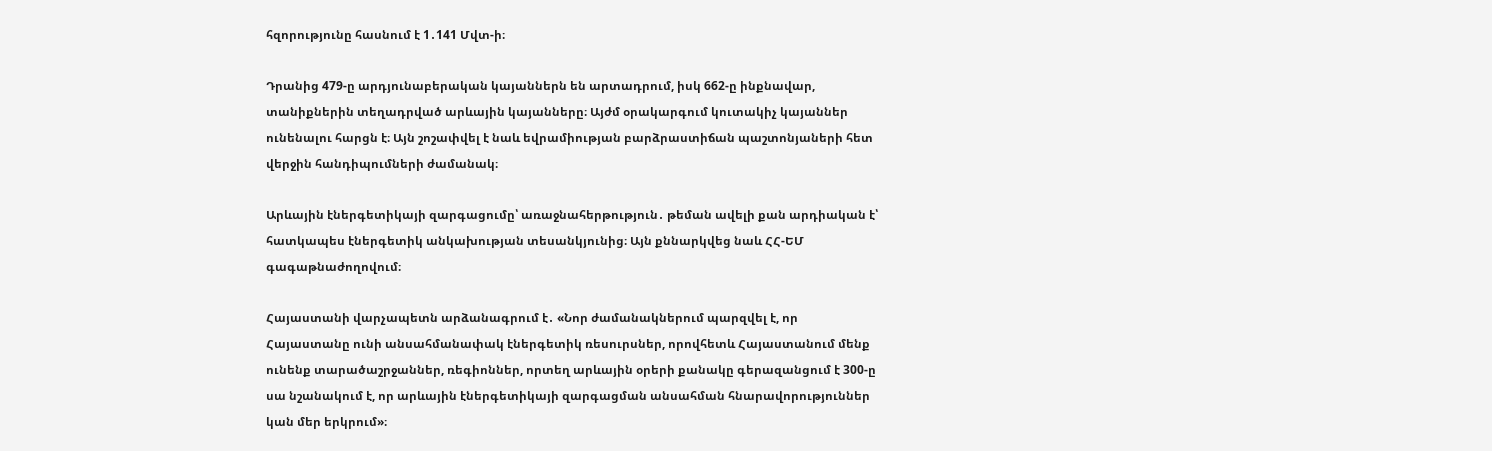հզորությունը հասնում է 1․141 Մվտ-ի։

Դրանից 479-ը արդյունաբերական կայաններն են արտադրում, իսկ 662-ը ինքնավար, տանիքներին տեղադրված արևային կայանները։ Այժմ օրակարգում կուտակիչ կայաններ ունենալու հարցն է։ Այն շոշափվել է նաև եվրամիության բարձրաստիճան պաշտոնյաների հետ վերջին հանդիպումների ժամանակ։

Արևային էներգետիկայի զարգացումը՝ առաջնահերթություն․ թեման ավելի քան արդիական է՝ հատկապես էներգետիկ անկախության տեսանկյունից։ Այն քննարկվեց նաև ՀՀ-ԵՄ գագաթնաժողովում։

Հայաստանի վարչապետն արձանագրում է․ «Նոր ժամանակներում պարզվել է, որ Հայաստանը ունի անսահմանափակ էներգետիկ ռեսուրսներ, որովհետև Հայաստանում մենք ունենք տարածաշրջաններ, ռեգիոններ, որտեղ արևային օրերի քանակը գերազանցում է 300-ը սա նշանակում է, որ արևային էներգետիկայի զարգացման անսահման հնարավորություններ կան մեր երկրում»։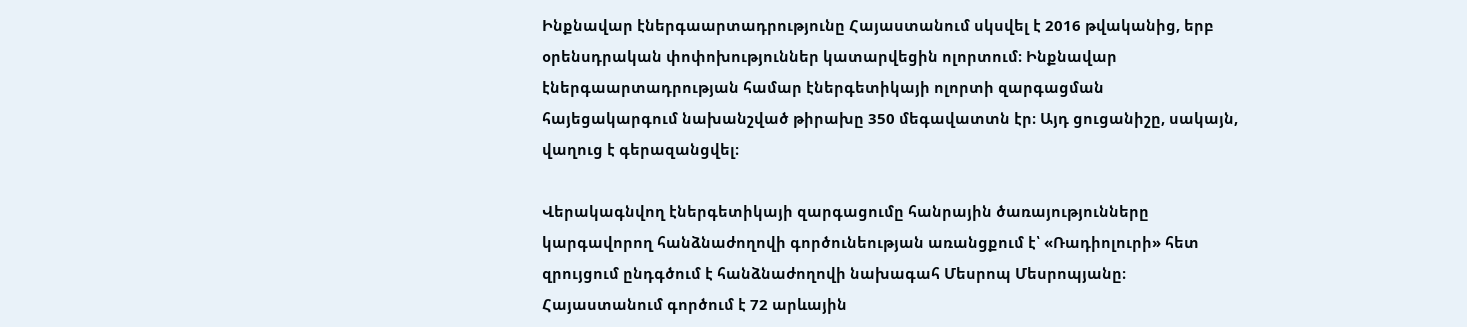Ինքնավար էներգաարտադրությունը Հայաստանում սկսվել է 2016 թվականից, երբ օրենսդրական փոփոխություններ կատարվեցին ոլորտում։ Ինքնավար էներգաարտադրության համար էներգետիկայի ոլորտի զարգացման հայեցակարգում նախանշված թիրախը 350 մեգավատտն էր։ Այդ ցուցանիշը, սակայն, վաղուց է գերազանցվել։

Վերակագնվող էներգետիկայի զարգացումը հանրային ծառայությունները կարգավորող հանձնաժողովի գործունեության առանցքում է՝ «Ռադիոլուրի» հետ զրույցում ընդգծում է հանձնաժողովի նախագահ Մեսրոպ Մեսրոպյանը։ Հայաստանում գործում է 72 արևային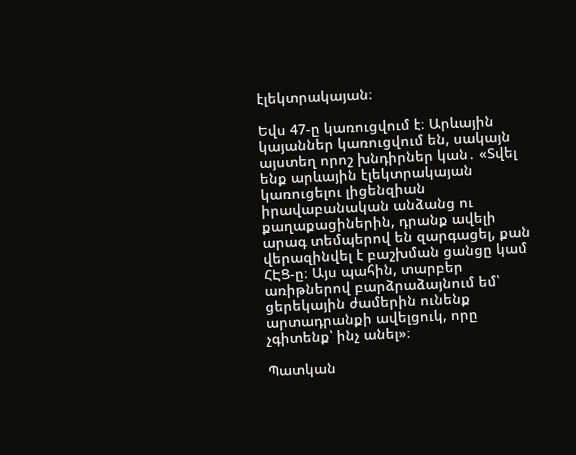էլեկտրակայան։

Եվս 47-ը կառուցվում է։ Արևային կայաններ կառուցվում են, սակայն այստեղ որոշ խնդիրներ կան․ «Տվել ենք արևային էլեկտրակայան կառուցելու լիցենզիան իրավաբանական անձանց ու քաղաքացիներին, դրանք ավելի արագ տեմպերով են զարգացել, քան վերազինվել է բաշխման ցանցը կամ ՀԷՑ-ը։ Այս պահին, տարբեր առիթներով բարձրաձայնում եմ՝ ցերեկային ժամերին ունենք արտադրանքի ավելցուկ, որը չգիտենք՝ ինչ անել»։

Պատկան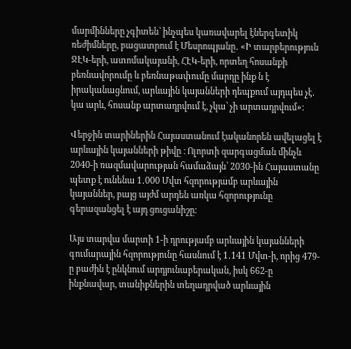մարմինները չգիտեն՝ ինչպես կառավարել էներգետիկ ռեժիմները, բացատրում է Մեսրոպյանը․ «Ի տարբերություն ՋԷԿ-երի, ատոմակայանի, ՀԷԿ-երի, որտեղ հոսանքի բեռնավորումը և բեռնաթափումը մարդը ինք ն է իրականացնում, արևային կայանների դեպքում այդպես չէ․ կա արև, հոսանք արտադրվում է, չկա՝ չի արտադրվում»։

Վերջին տարիներին Հայաստանում էականորեն ավելացել է արևային կայանների թիվը ։ Ոլորտի զարգացման մինչև 2040-ի ռազմավարության համաձայն՝ 2030-ին Հայաստանը պետք է ունենա 1․000 Մվտ հզորությամբ արևային կայաններ, բայց այժմ արդեն առկա հզորությունը գերազանցել է այդ ցուցանիշը։

Այս տարվա մարտի 1-ի դրությամբ արևային կայանների գումարային հզորությունը հասնում է 1․141 Մվտ-ի, որից 479-ը բաժին է ընկնում արդյունաբերական, իսկ 662-ը ինքնավար, տանիքներին տեղադրված արևային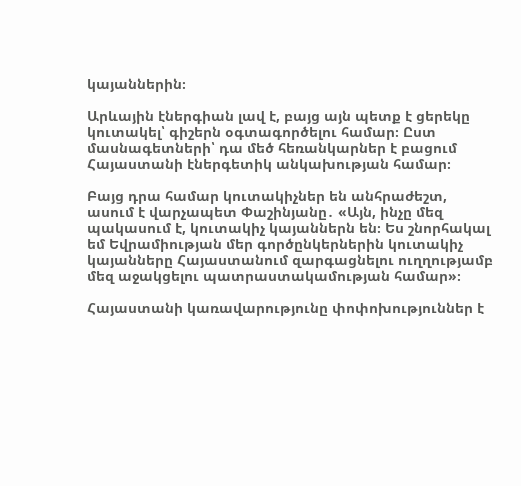կայաններին։

Արևային էներգիան լավ է, բայց այն պետք է ցերեկը կուտակել՝ գիշերն օգտագործելու համար։ Ըստ մասնագետների՝ դա մեծ հեռանկարներ է բացում Հայաստանի էներգետիկ անկախության համար։

Բայց դրա համար կուտակիչներ են անհրաժեշտ, ասում է վարչապետ Փաշինյանը․ «Այն, ինչը մեզ պակասում է, կուտակիչ կայաններն են։ Ես շնորհակալ եմ Եվրամիության մեր գործընկերներին կուտակիչ կայանները Հայաստանում զարգացնելու ուղղությամբ մեզ աջակցելու պատրաստակամության համար»։

Հայաստանի կառավարությունը փոփոխություններ է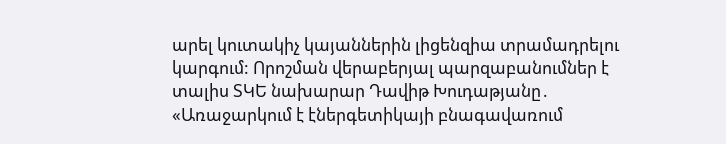արել կուտակիչ կայաններին լիցենզիա տրամադրելու կարգում: Որոշման վերաբերյալ պարզաբանումներ է տալիս ՏԿԵ նախարար Դավիթ Խուդաթյանը․ «Առաջարկում է էներգետիկայի բնագավառում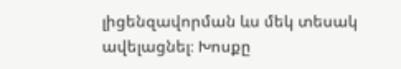լիցենզավորման ևս մեկ տեսակ ավելացնել։ Խոսքը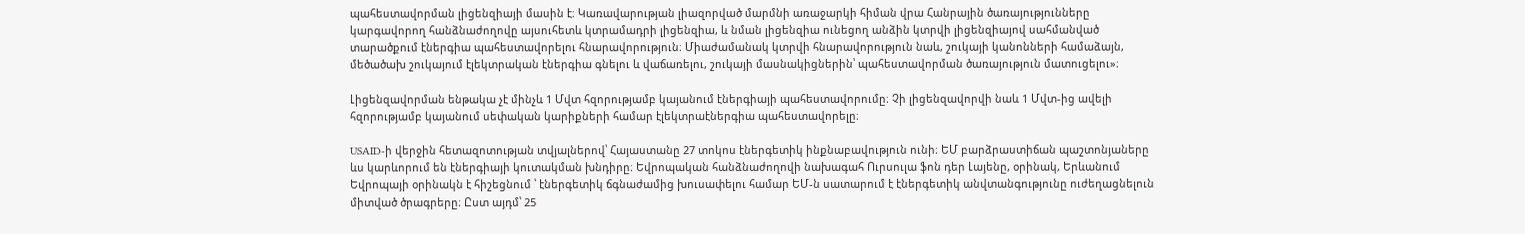պահեստավորման լիցենզիայի մասին է։ Կառավարության լիազորված մարմնի առաջարկի հիման վրա Հանրային ծառայությունները կարգավորող հանձնաժողովը այսուհետև կտրամադրի լիցենզիա, և նման լիցենզիա ունեցող անձին կտրվի լիցենզիայով սահմանված տարածքում էներգիա պահեստավորելու հնարավորություն։ Միաժամանակ կտրվի հնարավորություն նաև, շուկայի կանոնների համաձայն, մեծածախ շուկայում էլեկտրական էներգիա գնելու և վաճառելու, շուկայի մասնակիցներին՝ պահեստավորման ծառայություն մատուցելու»։

Լիցենզավորման ենթակա չէ մինչև 1 Մվտ հզորությամբ կայանում էներգիայի պահեստավորումը։ Չի լիցենզավորվի նաև 1 Մվտ-ից ավելի հզորությամբ կայանում սեփական կարիքների համար էլեկտրաէներգիա պահեստավորելը։

USAID-ի վերջին հետազոտության տվյալներով՝ Հայաստանը 27 տոկոս էներգետիկ ինքնաբավություն ունի։ ԵՄ բարձրաստիճան պաշտոնյաները ևս կարևորում են էներգիայի կուտակման խնդիրը։ Եվրոպական հանձնաժողովի նախագահ Ուրսուլա ֆոն դեր Լայենը, օրինակ, Երևանում Եվրոպայի օրինակն է հիշեցնում ՝ էներգետիկ ճգնաժամից խուսափելու համար ԵՄ-ն սատարում է էներգետիկ անվտանգությունը ուժեղացնելուն միտված ծրագրերը։ Ըստ այդմ՝ 25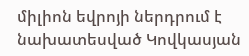միլիոն եվրոյի ներդրում է նախատեսված Կովկասյան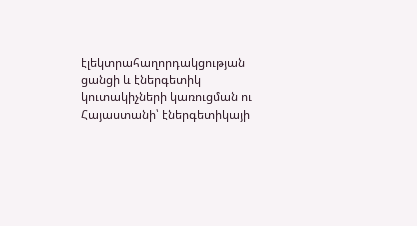էլեկտրահաղորդակցության ցանցի և էներգետիկ կուտակիչների կառուցման ու Հայաստանի՝ էներգետիկայի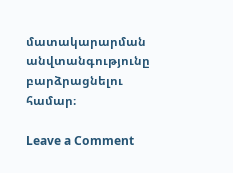մատակարարման անվտանգությունը բարձրացնելու համար։

Leave a Comment